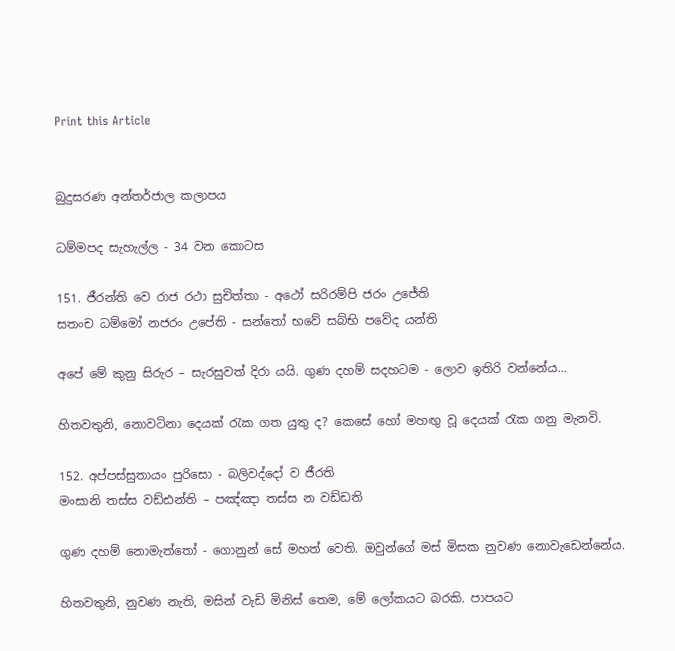Print this Article


බුදුසරණ අන්තර්ජාල කලාපය

ධම්මපද සැහැල්ල - 34 වන කොටස

151. ජීරන්ති වෙ රාජ රථා සුචිත්තා - අථෝ සරිරම්පි ජරං උජේති
සතංච ධම්මෝ නජරං උපේති - සන්තෝ භවේ සබ්භි පවේද යන්ති

අපේ මේ කුනු සිරුර – සැරසුවත් දිරා යයි. ගුණ දහම් සදහටම - ලොව ඉතිරි වන්නේය...

හිතවතුනි, නොවටිනා දෙයක් රැක ගත යුතු ද? කෙසේ හෝ මහඟු වූ දෙයක් රැක ගනු මැනවි.

152. අප්පස්සුතායං පුරිසො - බලිවද්දෝ ව ජීරති
මංසානි තස්ස වඩ්ඪන්ති – පඤ්ඤා තස්ස න වඩ්ඩති

ගුණ දහම් නොමැත්තෝ - ගොනුන් සේ මහත් වෙති. ඔවුන්ගේ මස් මිසක නුවණ නොවැඩෙන්නේය.

හිතවතුනි, නුවණ නැති, මසින් වැඩි මිනිස් තෙම, මේ ලෝකයට බරකි. පාපයට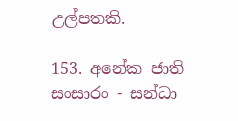උල්පතකි.

153. අනේක ජාති සංසාරං - සන්ධා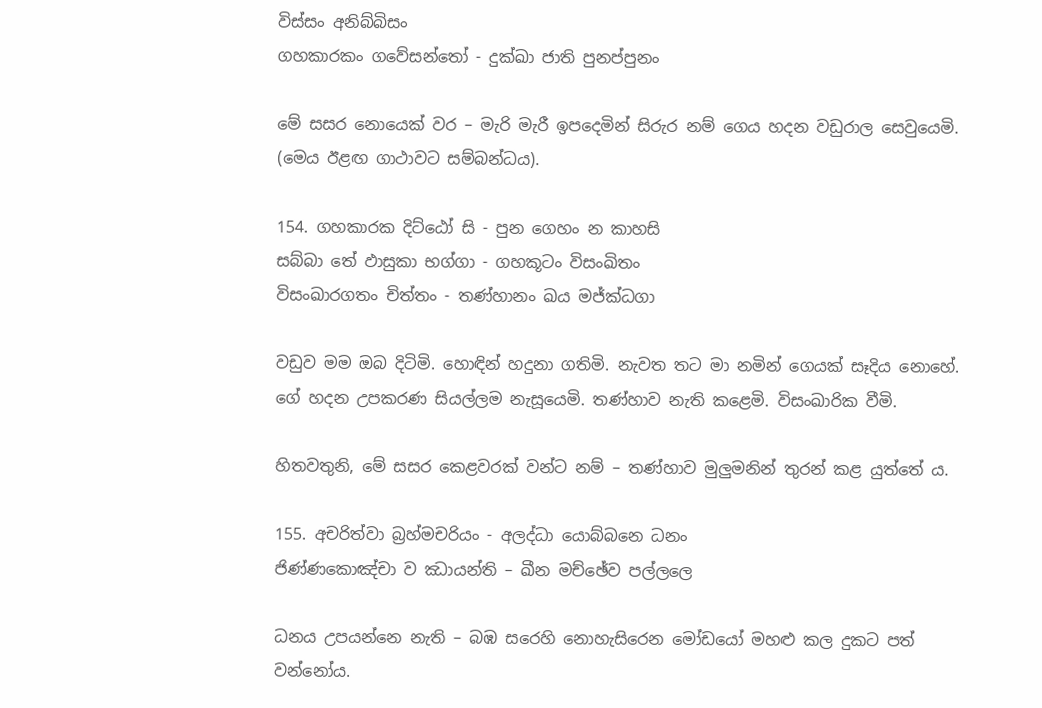විස්සං අනිබ්බිසං
ගහකාරකං ගවේසන්තෝ - දුක්ඛා ජාති පුනප්පුනං

මේ සසර නොයෙක් වර – මැරි මැරී ඉපදෙමින් සිරුර නම් ගෙය හදන වඩුරාල සෙවුයෙමි. (මෙය ඊළඟ ගාථාවට සම්බන්ධය).

154. ගහකාරක දිට්ඨෝ සි - පුන ගෙහං න කාහසි
සබ්බා තේ ඵාසුකා භග්ගා - ගහකූටං විසංඛිතං
විසංඛාරගතං චිත්තං - තණ්හානං ඛය මජ්ක්‍ධගා

වඩුව මම ඔබ දිටිමි. හොඳින් හදුනා ගතිමි. නැවත තට මා නමින් ගෙයක් සෑදිය නොහේ. ගේ හදන උපකරණ සියල්ලම නැසූයෙමි. තණ්හාව නැති කළෙමි. විසංඛාරික වීමි.

හිතවතුනි, මේ සසර කෙළවරක් වන්ට නම් – තණ්හාව මුලුමනින් තුරන් කළ යුත්තේ ය.

155. අචරිත්වා බ්‍රහ්මචරියං - අලද්ධා යොබ්බනෙ ධනං
ජිණ්ණකොඤ්චා ව ඣායන්ති – ඛීන මච්ඡේව පල්ලලෙ

ධනය උපයන්නෙ නැති – බඹ සරෙහි නොහැසිරෙන මෝඩයෝ මහළු කල දුකට පත් වන්නෝය.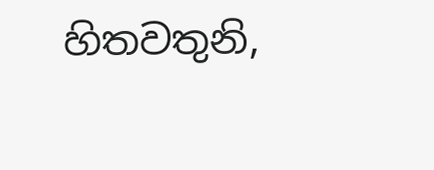හිතවතුනි,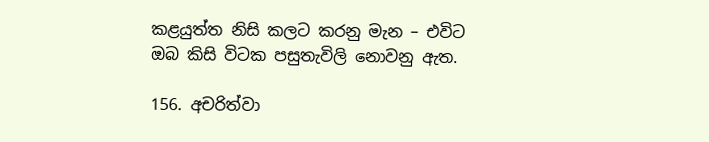කළයුත්ත නිසි කලට කරනු මැන – එවිට ඔබ කිසි විටක පසුතැවිලි නොවනු ඇත.

156. අචරිත්වා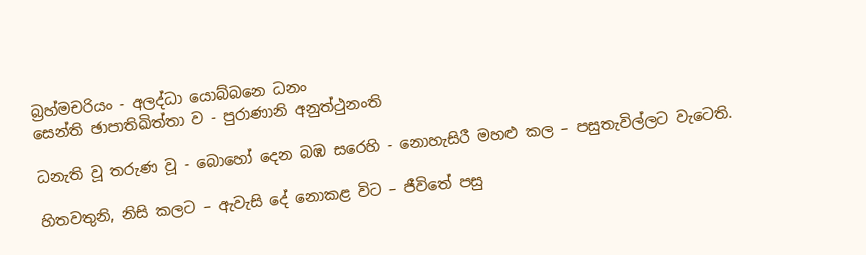බ්‍රහ්මචරියං - අලද්ධා යොබ්බනෙ ධනං
සෙන්ති ඡාපාතිඛිත්තා ව - පුරාණානි අනුත්ථුනංති

ධනැති වූ තරුණ වූ - බොහෝ දෙන බඹ සරෙහි - නොහැසිරී මහළු කල – පසුතැවිල්ලට වැටෙති.

හිතවතුනි, නිසි කලට – ඇවැසි දේ නොකළ විට – ජීවිතේ පසු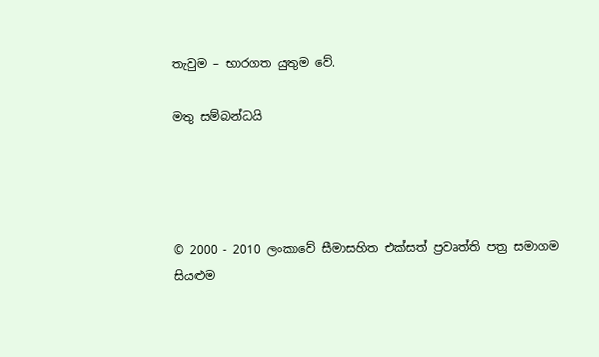තැවුම – භාරගත යුතුම වේ.

මතු සම්බන්ධයි




© 2000 - 2010 ලංකාවේ සීමාසහිත එක්සත් ප්‍රවෘත්ති පත්‍ර සමාගම
සියළුම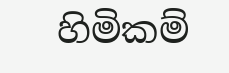හිමිකම්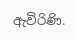ඇවිරිණි.